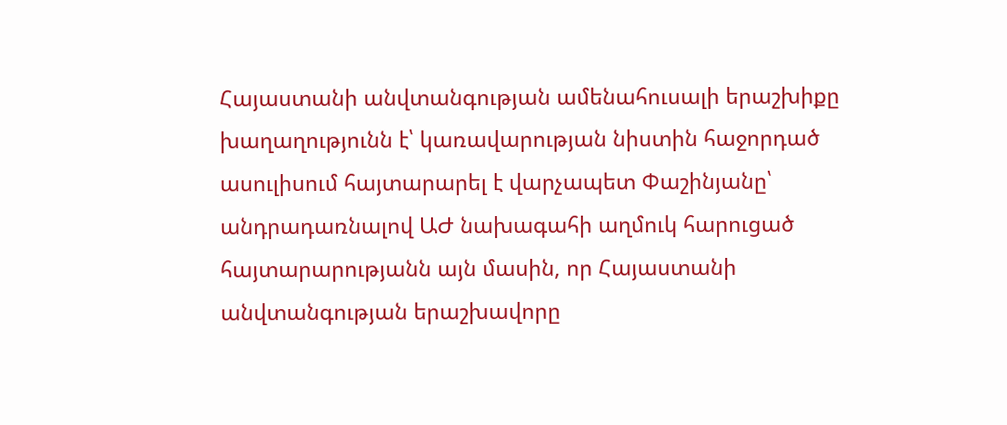Հայաստանի անվտանգության ամենահուսալի երաշխիքը խաղաղությունն է՝ կառավարության նիստին հաջորդած ասուլիսում հայտարարել է վարչապետ Փաշինյանը՝ անդրադառնալով ԱԺ նախագահի աղմուկ հարուցած հայտարարությանն այն մասին, որ Հայաստանի անվտանգության երաշխավորը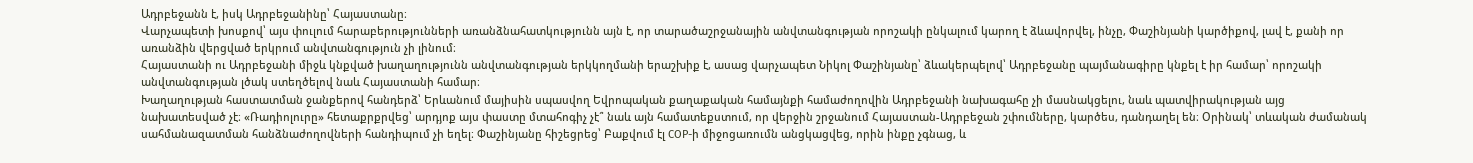Ադրբեջանն է, իսկ Ադրբեջանինը՝ Հայաստանը։
Վարչապետի խոսքով՝ այս փուլում հարաբերությունների առանձնահատկությունն այն է, որ տարածաշրջանային անվտանգության որոշակի ընկալում կարող է ձևավորվել, ինչը, Փաշինյանի կարծիքով, լավ է, քանի որ առանձին վերցված երկրում անվտանգություն չի լինում։
Հայաստանի ու Ադրբեջանի միջև կնքված խաղաղությունն անվտանգության երկկողմանի երաշխիք է, ասաց վարչապետ Նիկոլ Փաշինյանը՝ ձևակերպելով՝ Ադրբեջանը պայմանագիրը կնքել է իր համար՝ որոշակի անվտանգության լծակ ստեղծելով նաև Հայաստանի համար։
Խաղաղության հաստատման ջանքերով հանդերձ՝ Երևանում մայիսին սպասվող Եվրոպական քաղաքական համայնքի համաժողովին Ադրբեջանի նախագահը չի մասնակցելու, նաև պատվիրակության այց նախատեսված չէ։ «Ռադիոլուրը» հետաքրքրվեց՝ արդյոք այս փաստը մտահոգիչ չէ՞ նաև այն համատեքստում, որ վերջին շրջանում Հայաստան-Ադրբեջան շփումները, կարծես, դանդաղել են։ Օրինակ՝ տևական ժամանակ սահմանազատման հանձնաժողովների հանդիպում չի եղել։ Փաշինյանը հիշեցրեց՝ Բաքվում էլ COP-ի միջոցառումն անցկացվեց, որին ինքը չգնաց, և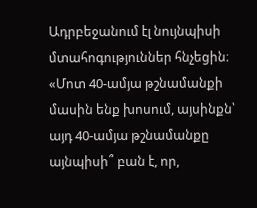Ադրբեջանում էլ նույնպիսի մտահոգություններ հնչեցին։
«Մոտ 40-ամյա թշնամանքի մասին ենք խոսում, այսինքն՝ այդ 40-ամյա թշնամանքը այնպիսի՞ բան է, որ,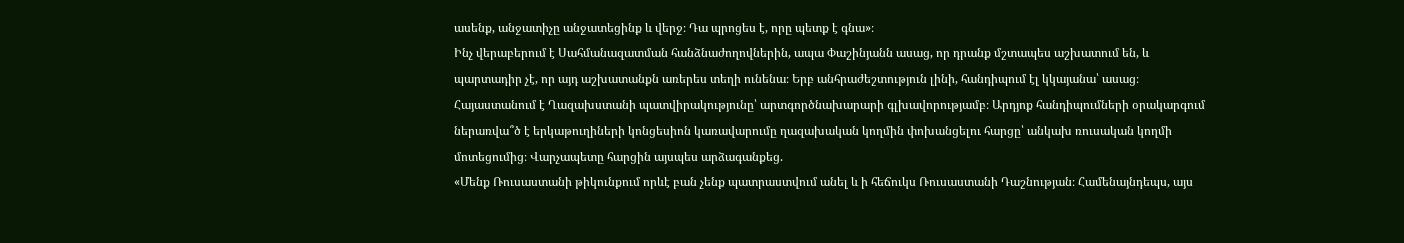ասենք, անջատիչը անջատեցինք և վերջ։ Դա պրոցես է, որը պետք է գնա»։
Ինչ վերաբերում է Սահմանազատման հանձնաժողովներին, ապա Փաշինյանն ասաց, որ դրանք մշտապես աշխատում են, և պարտադիր չէ, որ այդ աշխատանքն առերես տեղի ունենա։ Երբ անհրաժեշտություն լինի, հանդիպում էլ կկայանա՝ ասաց։
Հայաստանում է Ղազախստանի պատվիրակությունը՝ արտգործնախարարի գլխավորությամբ։ Արդյոք հանդիպումների օրակարգում ներառվա՞ծ է երկաթուղիների կոնցեսիոն կառավարումը ղազախական կողմին փոխանցելու հարցը՝ անկախ ռուսական կողմի մոտեցումից։ Վարչապետը հարցին այսպես արձագանքեց.
«Մենք Ռուսաստանի թիկունքում որևէ բան չենք պատրաստվում անել և ի հեճուկս Ռուսաստանի Դաշնության։ Համենայնդեպս, այս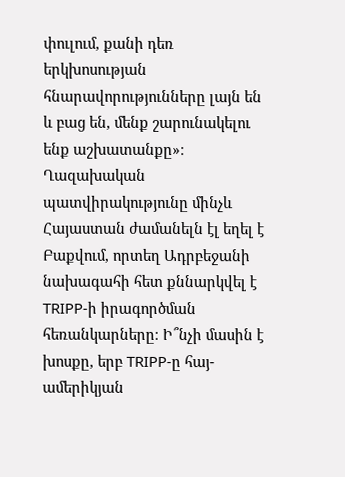փուլում, քանի դեռ երկխոսության հնարավորությունները լայն են և բաց են, մենք շարունակելու ենք աշխատանքը»։
Ղազախական պատվիրակությունը մինչև Հայաստան ժամանելն էլ եղել է Բաքվում, որտեղ Ադրբեջանի նախագահի հետ քննարկվել է TRIPP-ի իրագործման հեռանկարները։ Ի՞նչի մասին է խոսքը, երբ TRIPP-ը հայ-ամերիկյան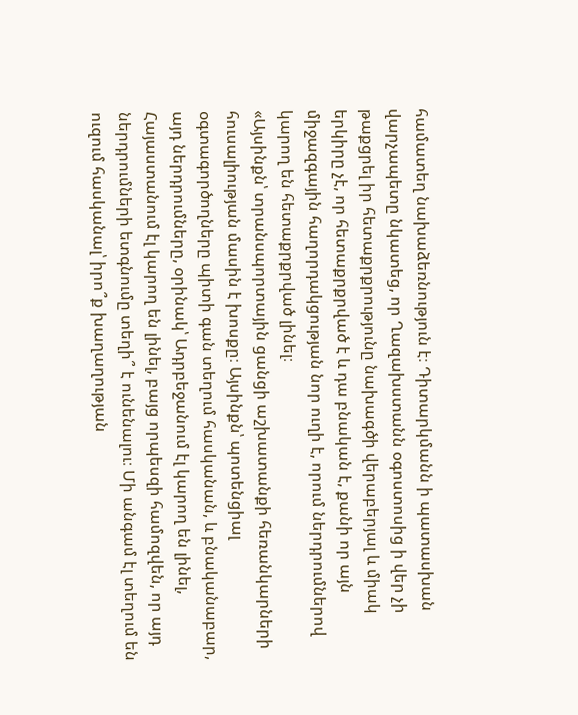համատեղ նախաձեռնություն է։ Դիտարկմանն ի պատասխան վարչապետը նկատեց, որ Ղազախստանն օգոստոսից ի վեր չի թաքցրել իր հետաքրքրությունը նախագծի վերաբերյալ և միակ երկիրը չէ, որ հետաքրքրված է և դա բնական է, քանի որ այն միջազգային հաղորդակցության նոր ուղի է, որում ներդրումներով կարող են հետաքրքրված լինել։
«Այսինքն՝ տրանսպորտային ցանցի աշխատանքի հեռանկարների հուսալիության մասին է խոսքը։ Այսինքն՝ պոտենցիալ օգտագործողները պիտի գան տեղում հասկանան, և բնականաբար, այդ ներդրումները, օրինակ՝ Ադրբեջանում էլ կարող են լինել, Հայաստանում էլ կարող են լինել, բայց որպեսզի համոզվեն, որ այդ ներդրումների ետգնումը տեղի՞ է ունենալու։ Մի անգամ էլ տեղում են ուզում հասկանալ՝ իրո՞ք խաղաղության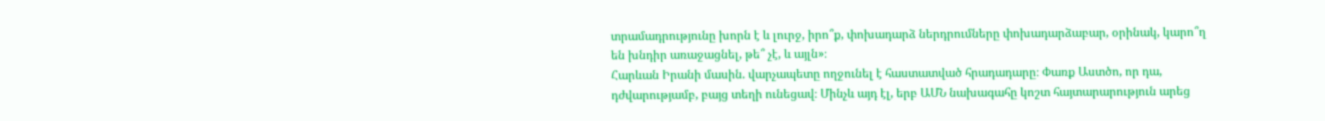տրամադրությունը խորն է և լուրջ, իրո՞ք, փոխադարձ ներդրումները փոխադարձաբար, օրինակ, կարո՞ղ են խնդիր առաջացնել, թե՞ չէ, և այլն»։
Հարևան Իրանի մասին. վարչապետը ողջունել է հաստատված հրադադարը։ Փառք Աստծո, որ դա, դժվարությամբ, բայց տեղի ունեցավ։ Մինչև այդ էլ, երբ ԱՄՆ նախագահը կոշտ հայտարարություն արեց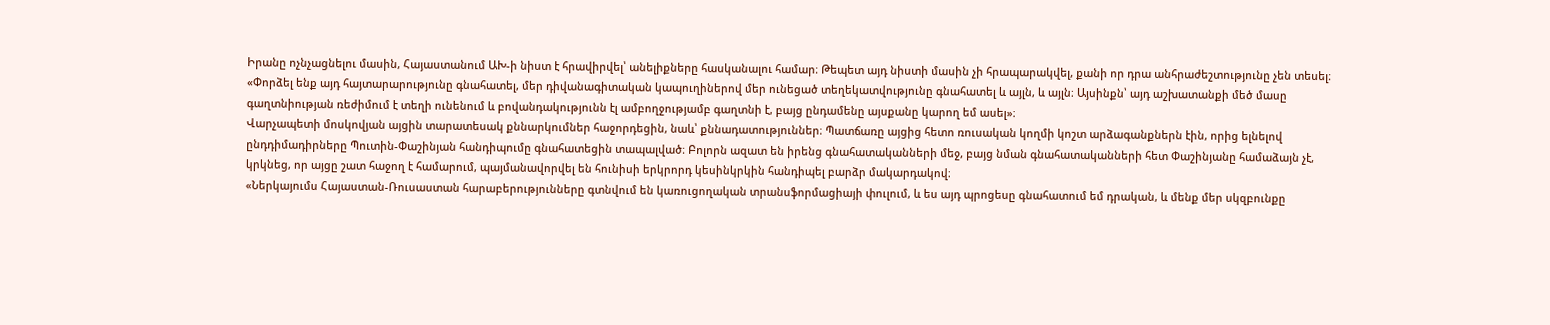Իրանը ոչնչացնելու մասին, Հայաստանում ԱԽ-ի նիստ է հրավիրվել՝ անելիքները հասկանալու համար։ Թեպետ այդ նիստի մասին չի հրապարակվել, քանի որ դրա անհրաժեշտությունը չեն տեսել։
«Փորձել ենք այդ հայտարարությունը գնահատել, մեր դիվանագիտական կապուղիներով մեր ունեցած տեղեկատվությունը գնահատել և այլն, և այլն։ Այսինքն՝ այդ աշխատանքի մեծ մասը գաղտնիության ռեժիմում է տեղի ունենում և բովանդակությունն էլ ամբողջությամբ գաղտնի է, բայց ընդամենը այսքանը կարող եմ ասել»։
Վարչապետի մոսկովյան այցին տարատեսակ քննարկումներ հաջորդեցին, նաև՝ քննադատություններ։ Պատճառը այցից հետո ռուսական կողմի կոշտ արձագանքներն էին, որից ելնելով ընդդիմադիրները Պուտին-Փաշինյան հանդիպումը գնահատեցին տապալված։ Բոլորն ազատ են իրենց գնահատականների մեջ, բայց նման գնահատականների հետ Փաշինյանը համաձայն չէ, կրկնեց, որ այցը շատ հաջող է համարում, պայմանավորվել են հունիսի երկրորդ կեսինկրկին հանդիպել բարձր մակարդակով։
«Ներկայումս Հայաստան-Ռուսաստան հարաբերությունները գտնվում են կառուցողական տրանսֆորմացիայի փուլում, և ես այդ պրոցեսը գնահատում եմ դրական, և մենք մեր սկզբունքը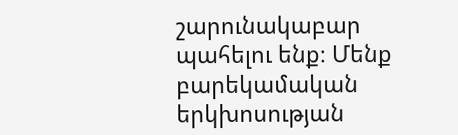շարունակաբար պահելու ենք։ Մենք բարեկամական երկխոսության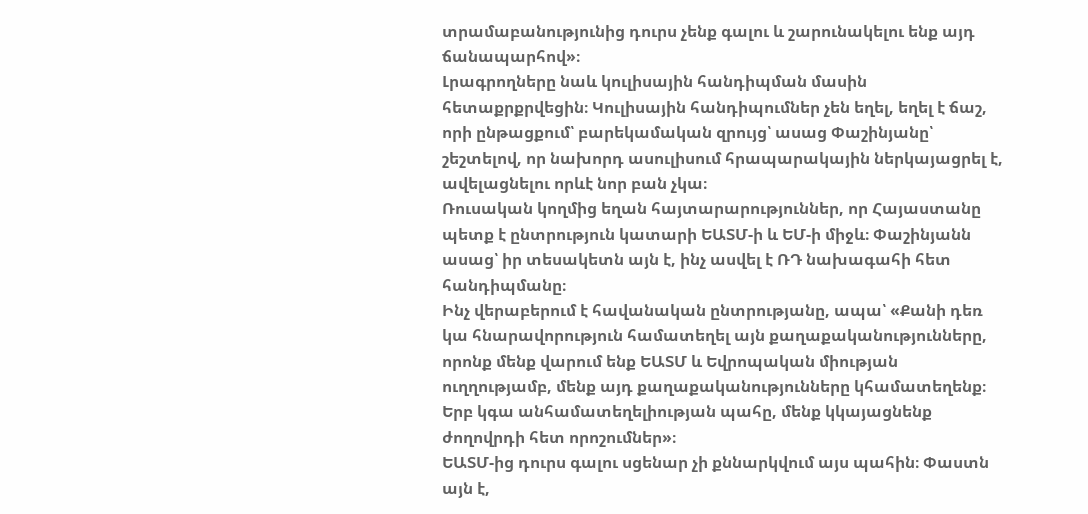տրամաբանությունից դուրս չենք գալու և շարունակելու ենք այդ ճանապարհով»։
Լրագրողները նաև կուլիսային հանդիպման մասին հետաքրքրվեցին։ Կուլիսային հանդիպումներ չեն եղել, եղել է ճաշ, որի ընթացքում՝ բարեկամական զրույց՝ ասաց Փաշինյանը՝ շեշտելով, որ նախորդ ասուլիսում հրապարակային ներկայացրել է, ավելացնելու որևէ նոր բան չկա։
Ռուսական կողմից եղան հայտարարություններ, որ Հայաստանը պետք է ընտրություն կատարի ԵԱՏՄ-ի և ԵՄ-ի միջև։ Փաշինյանն ասաց՝ իր տեսակետն այն է, ինչ ասվել է ՌԴ նախագահի հետ հանդիպմանը։
Ինչ վերաբերում է հավանական ընտրությանը, ապա՝ «Քանի դեռ կա հնարավորություն համատեղել այն քաղաքականությունները, որոնք մենք վարում ենք ԵԱՏՄ և Եվրոպական միության ուղղությամբ, մենք այդ քաղաքականությունները կհամատեղենք։ Երբ կգա անհամատեղելիության պահը, մենք կկայացնենք ժողովրդի հետ որոշումներ»։
ԵԱՏՄ-ից դուրս գալու սցենար չի քննարկվում այս պահին։ Փաստն այն է,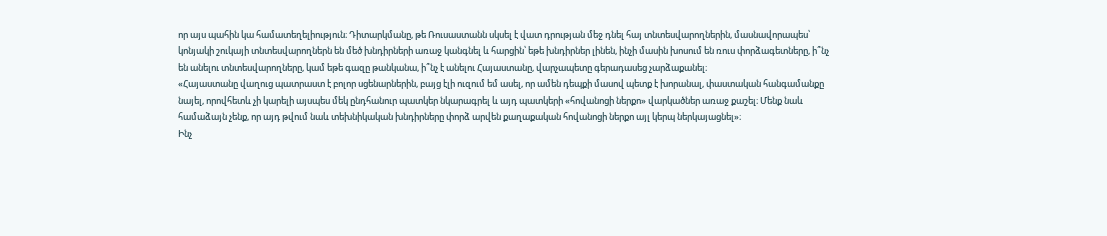որ այս պահին կա համատեղելիություն։ Դիտարկմանը, թե Ռուսաստանն սկսել է վատ դրության մեջ դնել հայ տնտեսվարողներին, մասնավորապես՝ կոնյակի շուկայի տնտեսվարողներն են մեծ խնդիրների առաջ կանգնել և հարցին՝ եթե խնդիրներ լինեն, ինչի մասին խոսում են ռուս փորձագետները, ի՞նչ են անելու տնտեսվարողները, կամ եթե գազը թանկանա, ի՞նչ է անելու Հայաստանը, վարչապետը գերադասեց չարձաքանել։
«Հայաստանը վաղուց պատրաստ է բոլոր սցենարներին, բայց էլի ուզում եմ ասել, որ ամեն դեպքի մասով պետք է խորանալ, փաստական հանգամանքը նայել, որովհետև չի կարելի այսպես մեկ ընդհանուր պատկեր նկարագրել և այդ պատկերի «հովանոցի ներքո» վարկածներ առաջ քաշել։ Մենք նաև համաձայն չենք, որ այդ թվում նաև տեխնիկական խնդիրները փորձ արվեն քաղաքական հովանոցի ներքո այլ կերպ ներկայացնել»։
Ինչ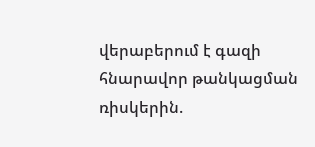վերաբերում է գազի հնարավոր թանկացման ռիսկերին.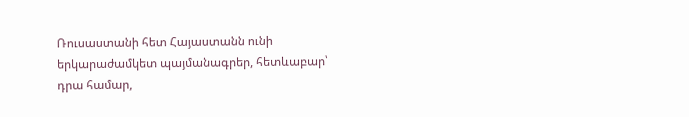Ռուսաստանի հետ Հայաստանն ունի երկարաժամկետ պայմանագրեր, հետևաբար՝ դրա համար,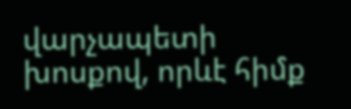վարչապետի խոսքով, որևէ հիմք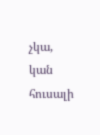չկա, կան հուսալի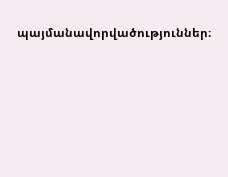պայմանավորվածություններ։